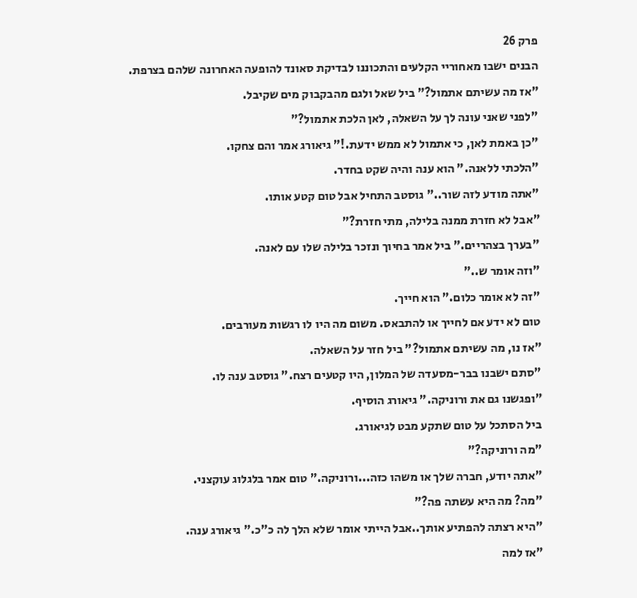פרק 26
הבנים ישבו מאחוריי הקלעים והתכוננו לבדיקת סאונד להופעה האחרונה שלהם בצרפת.
"אז מה עשיתם אתמול?" ביל שאל ולגם מהבקבוק מים שקיבל.
"לפני שאני עונה לך על השאלה, לאן הלכת אתמול?"
"כן באמת לאן, כי אתמול לא ממש ידעת.!" גיאורג אמר והם צחקו.
"הלכתי ללאנה." הוא ענה והיה שקט בחדר.
"אתה מודע לזה שור.." גוסטב התחיל אבל טום קטע אותו.
"אבל לא חזרת ממנה בלילה, מתי חזרת?"
"בערך בצהריים." ביל אמר בחיוך ונזכר בלילה שלו עם לאנה.
"וזה אומר ש.."
"זה לא אומר כלום." הוא חייך.
טום לא ידע אם לחייך או להתבאס. משום מה היו לו רגשות מעורבים.
"אז נו, מה עשיתם אתמול?" ביל חזר על השאלה.
"סתם ישבנו בבר-מסעדה של המלון, היו קטעים רצח." גוסטב ענה לו.
"ופגשנו גם את ורוניקה." גיאורג הוסיף.
ביל הסתכל על טום שתקע מבט לגיאורג.
"מה ורוניקה?"
"אתה יודע, חברה שלך או משהו כזה...ורוניקה." טום אמר בלגלוג עוקצני.
"מה? מה היא עשתה פה?"
"היא רצתה להפתיע אותך..אבל הייתי אומר שלא הלך לה כ"כ." גיאורג ענה.
"אז למה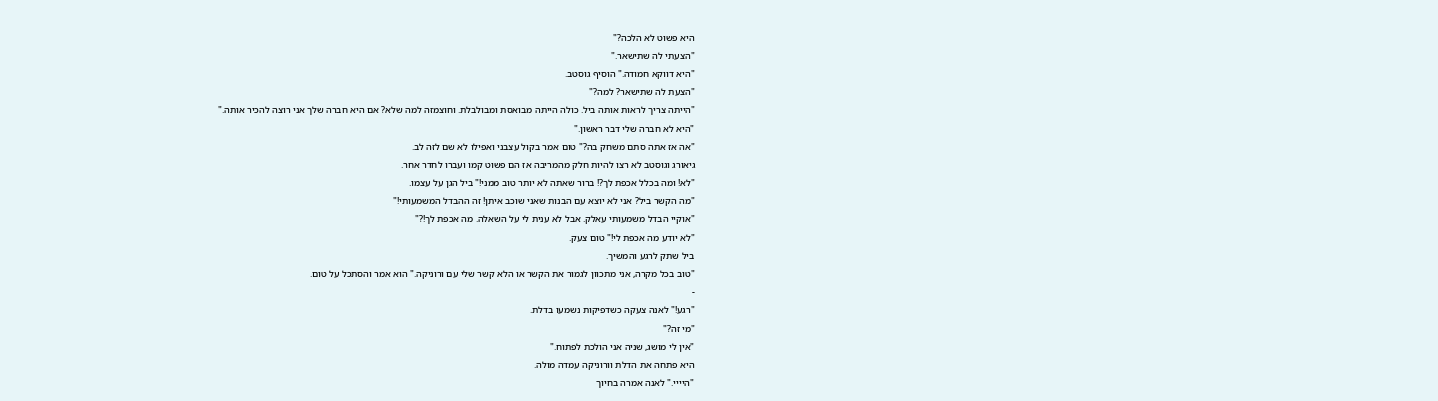היא פשוט לא הלכה?"
"הצעתי לה שתישאר."
"היא דווקא חמודה." הוסיף גוסטב.
"הצעת לה שתישאר? למה?"
"הייתה צריך לראות אותה ביל. כולה הייתה מבואסת ומבולבלת. וחוצמזה למה שלא? אם היא חברה שלך אני רוצה להכיר אותה."
"היא לא חברה שלי דבר ראשון."
"אה אז אתה סתם משחק בה?" טום אמר בקול עצבני ואפילו לא שם לזה לב.
גיאורג וגוסטב לא רצו להיות חלק מהמריבה אז הם פשוט קמו ועברו לחדר אחר.
"לא! ומה בכלל אכפת לך?! ברור שאתה לא יותר טוב ממני!" ביל הגן על עצמו.
"מה הקשר ביל? אני לא יוצא עם הבנות שאני שוכב איתן! זה ההבדל המשמעותי!"
"אוקיי הבדל משמעותי עאלק. אבל לא ענית לי על השאלה. מה אכפת לך!?"
"לא יודע מה אכפת לי!" טום צעק.
ביל שתק לרגע והמשיך.
"טוב בכל מקרה, אני מתכוון לגמור את הקשר או הלא קשר שלי עם ורוניקה." הוא אמר והסתכל על טום.
-
"רגע!" לאנה צעקה כשדפיקות נשמעו בדלת.
"מי זה?"
"אין לי מושג, שניה אני הולכת לפתוח."
היא פתחה את הדלת וורוניקה עמדה מולה.
"היייי." לאנה אמרה בחיוך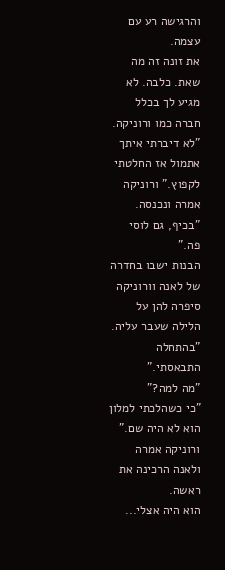והרגישה רע עם עצמה.
את זונה זה מה שאת. כלבה. לא מגיע לך בכלל חברה כמו ורוניקה.
"לא דיברתי איתך אתמול אז החלטתי לקפוץ." ורוניקה אמרה ונכנסה.
"בכיף, גם לוסי פה."
הבנות ישבו בחדרה של לאנה וורוניקה סיפרה להן על הלילה שעבר עליה.
"בהתחלה התבאסתי."
"מה למה?"
"כי כשהלכתי למלון הוא לא היה שם." ורוניקה אמרה ולאנה הרכינה את ראשה.
הוא היה אצלי...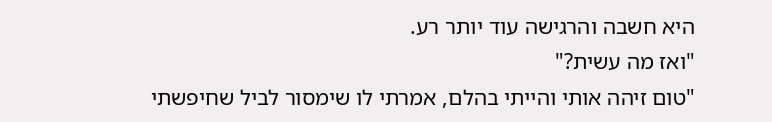היא חשבה והרגישה עוד יותר רע.
"ואז מה עשית?"
"טום זיהה אותי והייתי בהלם, אמרתי לו שימסור לביל שחיפשתי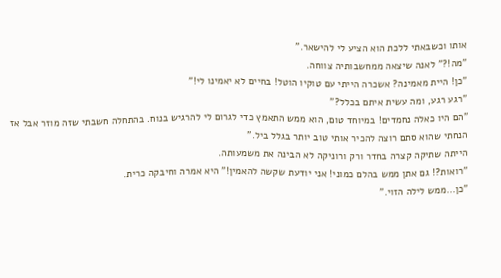אותו וכשבאתי ללכת הוא הציע לי להישאר."
"מה!?" לאנה שיצאה ממחשבותיה צווחה.
"כן! היית מאמינה? אשכרה הייתי עם טוקיו הוטל! בחיים לא יאמינו לי!"
"רגע רגע, ומה עשית איתם בכלל?"
"הם היו כאלה נחמדים! במיוחד טום, הוא ממש התאמץ כדי לגרום לי להרגיש בנוח. בהתחלה חשבתי שזה מוזר אבל אז הנחתי שהוא סתם רוצה להכיר אותי טוב יותר בגלל ביל."
הייתה שתיקה קצרה בחדר ורק ורוניקה לא הבינה את משמעותה.
"רואות?! גם אתן ממש בהלם כמוני! אני יודעת שקשה להאמין!" היא אמרה וחיבקה כרית.
"כן...ממש לילה הזוי."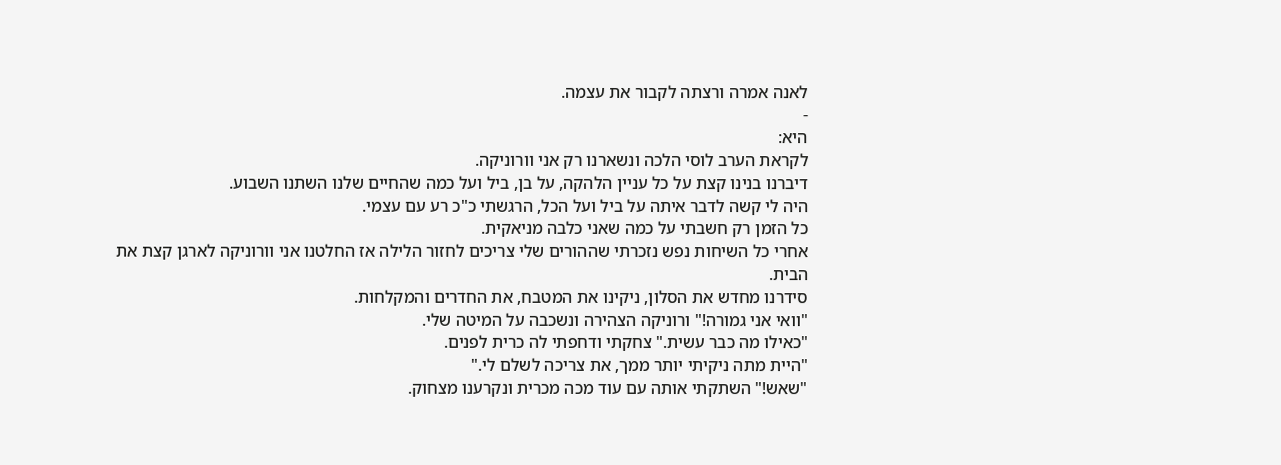לאנה אמרה ורצתה לקבור את עצמה.
-
היא:
לקראת הערב לוסי הלכה ונשארנו רק אני וורוניקה.
דיברנו בנינו קצת על כל עניין הלהקה, על בן, ביל ועל כמה שהחיים שלנו השתנו השבוע.
היה לי קשה לדבר איתה על ביל ועל הכל, הרגשתי כ"כ רע עם עצמי.
כל הזמן רק חשבתי על כמה שאני כלבה מניאקית.
אחרי כל השיחות נפש נזכרתי שההורים שלי צריכים לחזור הלילה אז החלטנו אני וורוניקה לארגן קצת את הבית.
סידרנו מחדש את הסלון, ניקינו את המטבח, את החדרים והמקלחות.
"וואי אני גמורה!" ורוניקה הצהירה ונשכבה על המיטה שלי.
"כאילו מה כבר עשית." צחקתי ודחפתי לה כרית לפנים.
"היית מתה ניקיתי יותר ממך, את צריכה לשלם לי."
"שאש!" השתקתי אותה עם עוד מכה מכרית ונקרענו מצחוק.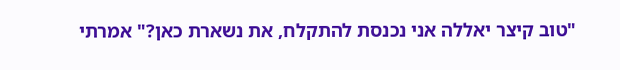"טוב קיצר יאללה אני נכנסת להתקלח, את נשארת כאן?" אמרתי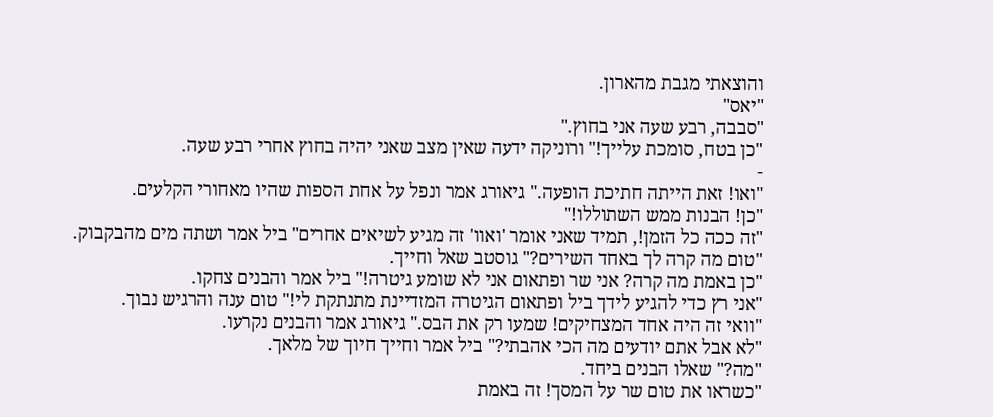והוצאתי מגבת מהארון.
"יאס"
"סבבה, רבע שעה אני בחוץ."
"כן בטח, סומכת עלייך!" ורוניקה ידעה שאין מצב שאני יהיה בחוץ אחרי רבע שעה.
-
"ואו! זאת הייתה חתיכת הופעה." גיאורג אמר ונפל על אחת הספות שהיו מאחורי הקלעים.
"כן! הבנות ממש השתוללו!"
"זה ככה כל הזמן!, תמיד שאני אומר 'ואוו' זה מגיע לשיאים אחרים" ביל אמר ושתה מים מהבקבוק.
"טום מה קרה לך באחד השירים?" גוסטב שאל וחייך.
"כן באמת מה קרה? אני שר ופתאום אני לא שומע גיטרה!" ביל אמר והבנים צחקו.
"אני רץ כדי להגיע לידך ביל ופתאום הגיטרה המזדיינת מתנתקת לי!" טום ענה והרגיש נבוך.
"וואי זה היה אחד המצחיקים! שמעו רק את הבס." גיאורג אמר והבנים נקרעו.
"לא אבל אתם יודעים מה הכי אהבתי?" ביל אמר וחייך חיוך של מלאך.
"מה?" שאלו הבנים ביחד.
"כשראו את טום שר על המסך! זה באמת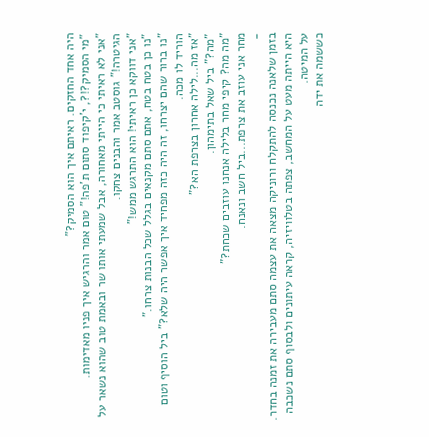היה אחד החזקים. ראיתם איך הוא הסמיק?"
"מי הסמיק?!?, י'קיפוד סתום ת'פה!" טום אמר והרגיש איך פניו מאדימות.
"אני לא ראיתי כי הייתי מאחורה, אבל שמעתי אותו שר ובאמת טוב שהוא נשאר על הגיטרה!" גוסטב אמר והבנים צחקו.
"אני דווקא כן ראיתי! הוא התרגש ממש!"
"נו כן בטח בטח, אתם סתם מקנאים בגלל שכל הבנות צרחו."
"נו ברור שהם יצרחו, זה היה כזה מפחיד איך אפשר היה שלא?" ביל הוסיף וטום הוריד לו מכה.
"אז מה...לילה אחרון בצרפת הא?"
"מה?" ביל שאל בתימהון.
"מה מה? קיפי מחר בלילה אנחנו עוזבים שכחת?"
מחר אני עוזב את צרפת...ביל חשב ונאנח.
-
בזמן שלאנה נכנסה להתקלח ורוניקה מצאה את עצמה סתם מעבירה את זמנה בחדר.
היא הייתה מעט על המחשב, צפתה בטלוויזיה, קראה עיתונים ולבסוף סתם נשכבה על המיטה.
כששמה את ידה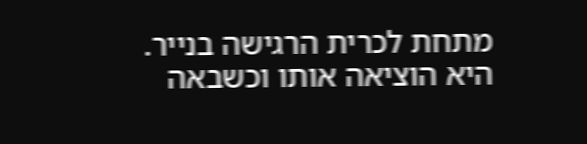מתחת לכרית הרגישה בנייר.
היא הוציאה אותו וכשבאה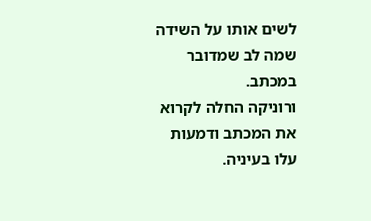לשים אותו על השידה שמה לב שמדובר במכתב.
ורוניקה החלה לקרוא את המכתב ודמעות עלו בעיניה.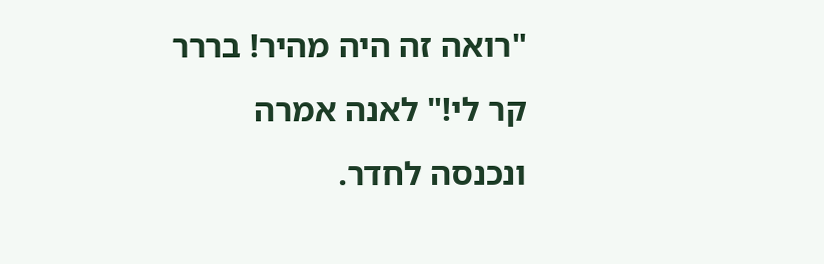"רואה זה היה מהיר! בררר קר לי!" לאנה אמרה ונכנסה לחדר.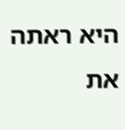היא ראתה את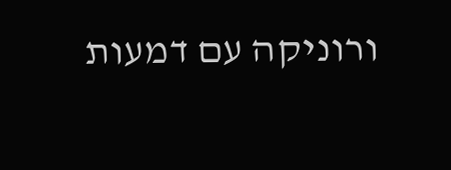ורוניקה עם דמעות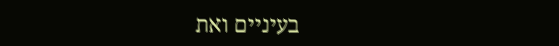בעיניים ואת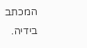המכתב בידיה.